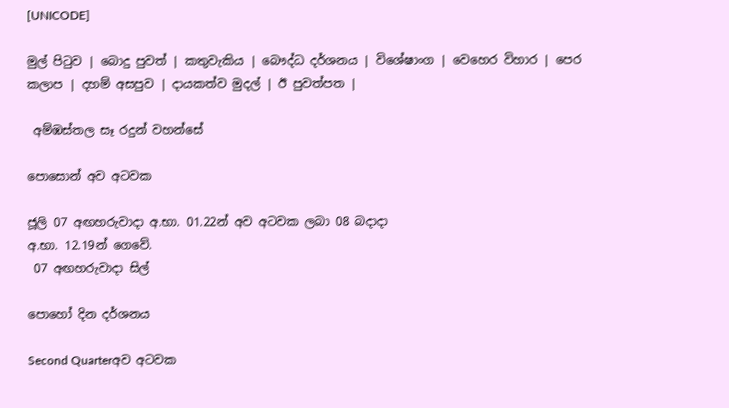[UNICODE]

මුල් පිටුව | බොදු පුවත් | කතුවැකිය | බෞද්ධ දර්ශනය | විශේෂාංග | වෙහෙර විහාර | පෙර කලාප | දහම් අසපුව | දායකත්ව මුදල් | ඊ පුවත්පත |

 අම්ඹස්තල සෑ රදුන් වහන්සේ

පොසොන් අව අටවක

ජූලි 07 අඟහරුවාදා අ.භා. 01.22න් අව අටවක ලබා 08 බදාදා
අ.භා. 12.19න් ගෙවේ.
 07 අඟහරුවාදා සිල්

පොහෝ දින දර්ශනය

Second Quarterඅව අටවක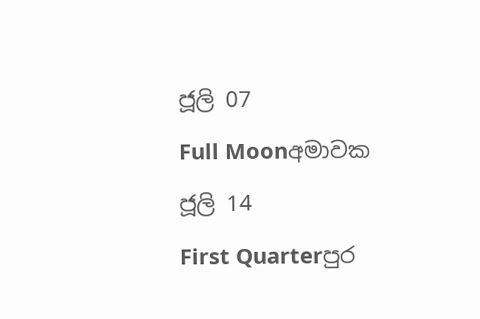ජූලි 07

Full Moonඅමාවක

ජූලි 14

First Quarterපුර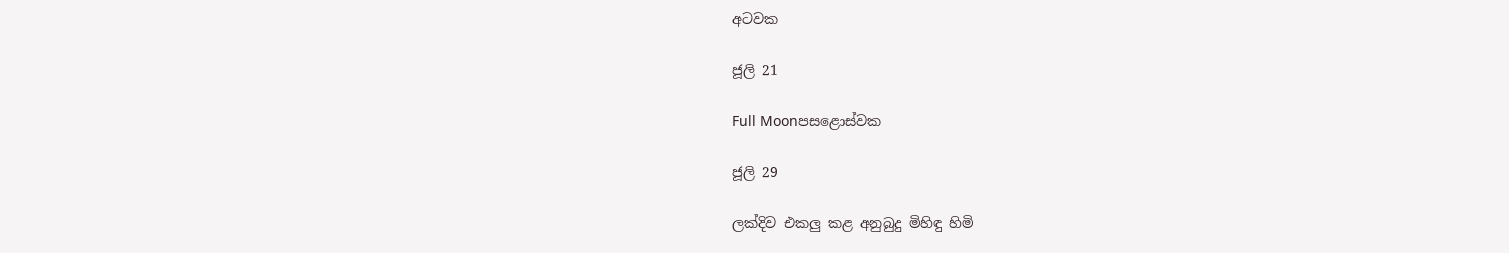අටවක

ජූලි 21

Full Moonපසළොස්වක

ජූලි 29

ලක්දිව එකලු කළ අනුබුදු මිහිඳු හිමි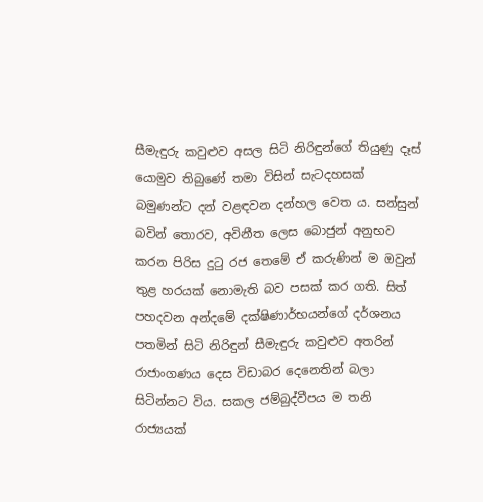සීමැඳුරු කවුළුව අසල සිටි නිරිඳුන්ගේ තියුණු දෑස් යොමුව තිබුණේ තමා විසින් සැටදහසක් බමුණන්ට දන් වළඳවන දන්හල වෙත ය. සන්සුන් බවින් තොරව, අවිනීත ලෙස බොජුන් අනුභව කරන පිරිස දුටු රජ තෙමේ ඒ කරුණින් ම ඔවුන් තුළ හරයක් නොමැති බව පසක් කර ගති. සිත් පහදවන අන්දමේ දක්ෂිණාර්භයන්ගේ දර්ශනය පතමින් සිටි නිරිඳුන් සීමැඳුරු කවුළුව අතරින් රාජාංගණය දෙස විඩාබර දෙනෙතින් බලා සිටින්නට විය. සකල ජම්බුද්වීපය ම තනි රාජ්‍යයක්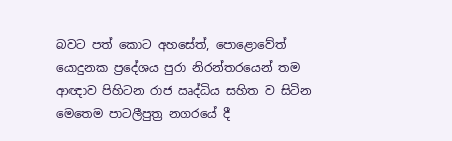බවට පත් කොට අහසේත්, පොළොවේත් යොදුනක ප්‍රදේශය පුරා නිරන්තරයෙන් තම ආඥාව පිහිටන රාජ ඍද්ධිය සහිත ව සිටින මෙතෙම පාටලීපුත්‍ර නගරයේ දී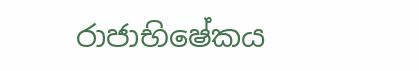රාජාභිෂේකය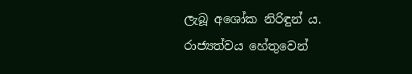ලැබූ අශෝක නිරිඳුන් ය. රාජ්‍යත්වය හේතුවෙන්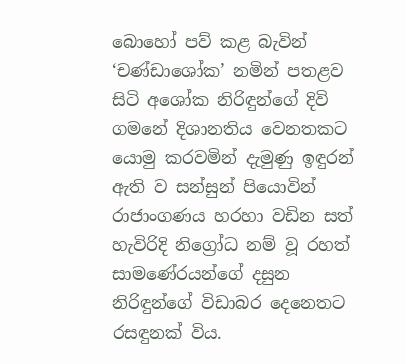බොහෝ පව් කළ බැවින් ‘චණ්ඩාශෝක’ නමින් පතළව සිටි අශෝක නිරිඳුන්ගේ දිවි ගමනේ දිශානතිය වෙනතකට යොමු කරවමින් දැමුණු ඉඳුරන් ඇති ව සන්සුන් පියොවින් රාජාංගණය හරහා වඩින සත් හැවිරිදි නිග්‍රෝධ නම් වූ රහත් සාමණේරයන්ගේ දසුන නිරිඳුන්ගේ විඩාබර දෙනෙතට රසඳුනක් විය.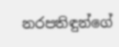නරපතිඳුන්ගේ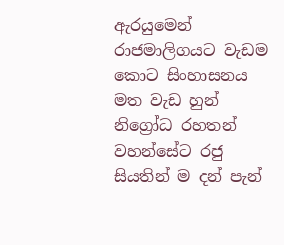ඇරයුමෙන් රාජමාලිගයට වැඩම කොට සිංහාසනය මත වැඩ හුන් නිග්‍රෝධ රහතන් වහන්සේට රජු සියතින් ම දන් පැන්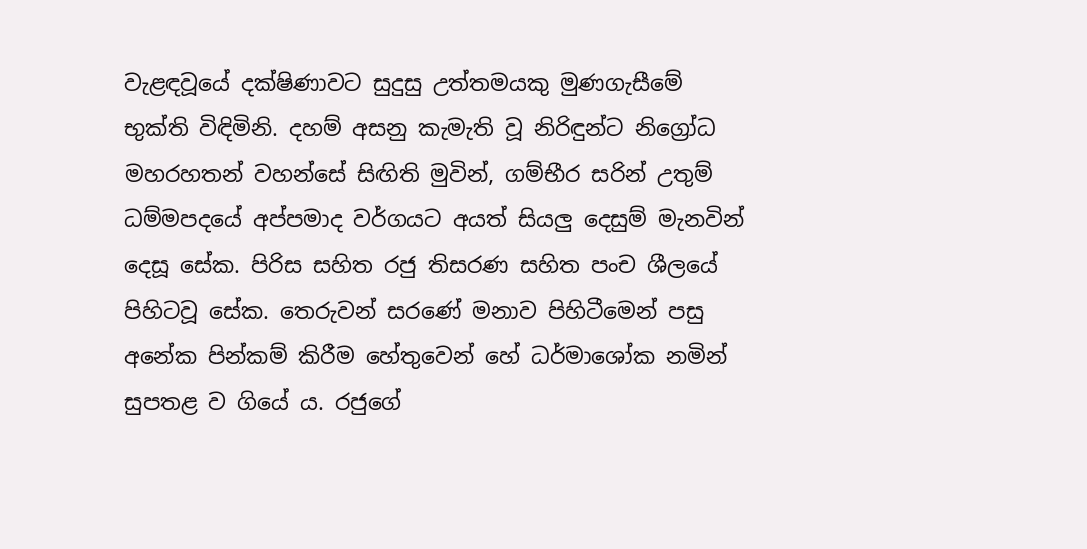වැළඳවූයේ දක්ෂිණාවට සුදුසු උත්තමයකු මුණගැසීමේ භුක්ති විඳිමිනි. දහම් අසනු කැමැති වූ නිරිඳුන්ට නිග්‍රෝධ මහරහතන් වහන්සේ සිඟිති මුවින්, ගම්භීර සරින් උතුම් ධම්මපදයේ අප්පමාද වර්ගයට අයත් සියලු දෙසුම් මැනවින් දෙසූ සේක. පිරිස සහිත රජු තිසරණ සහිත පංච ශීලයේ පිහිටවූ සේක. තෙරුවන් සරණේ මනාව පිහිටීමෙන් පසු අනේක පින්කම් කිරීම හේතුවෙන් හේ ධර්මාශෝක නමින් සුපතළ ව ගියේ ය. රජුගේ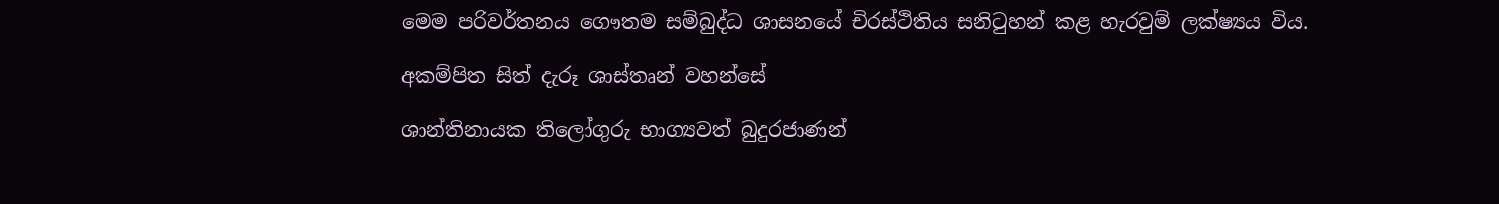මෙම පරිවර්තනය ගෞතම සම්බුද්ධ ශාසනයේ චිරස්ථිතිය සනිටුහන් කළ හැරවුම් ලක්ෂ්‍යය විය.

අකම්පිත සිත් දැරූ ශාස්තෘන් වහන්සේ

ශාන්තිනායක තිලෝගුරු භාග්‍යවත් බුදුරජාණන්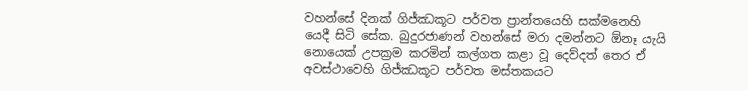වහන්සේ දිනක් ගිජ්ඣකූට පර්වත ප්‍රාන්තයෙහි සක්මනෙහි යෙදී සිටි සේක. බුදුරජාණන් වහන්සේ මරා දමන්නට ඕනෑ යැයි නොයෙක් උපක්‍රම කරමින් කල්ගත කළා වූ දෙව්දත් තෙර ඒ අවස්ථාවෙහි ගිජ්ඣකූට පර්වත මස්තකයට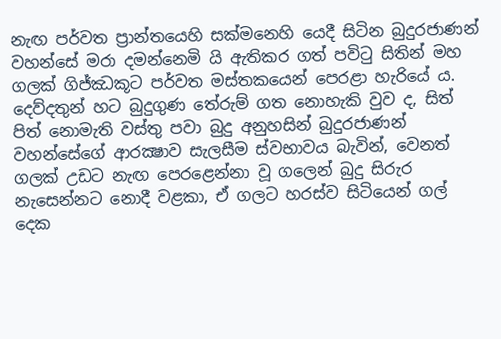නැඟ පර්වත ප්‍රාන්තයෙහි සක්මනෙහි යෙදී සිටින බුදුරජාණන් වහන්සේ මරා දමන්නෙමි යි ඇතිකර ගත් පවිටු සිතින් මහ ගලක් ගිජ්ඣකූට පර්වත මස්තකයෙන් පෙරළා හැරියේ ය. දෙව්දතුන් හට බුදුගුණ තේරුම් ගත නොහැකි වුව ද, සිත් පිත් නොමැති වස්තු පවා බුදු අනුහසින් බුදුරජාණන් වහන්සේගේ ආරක්‍ෂාව සැලසීම ස්වභාවය බැවින්, වෙනත් ගලක් උඩට නැඟ පෙරළෙන්නා වූ ගලෙන් බුදු සිරුර නැසෙන්නට නොදී වළකා, ඒ ගලට හරස්ව සිටියෙන් ගල් දෙක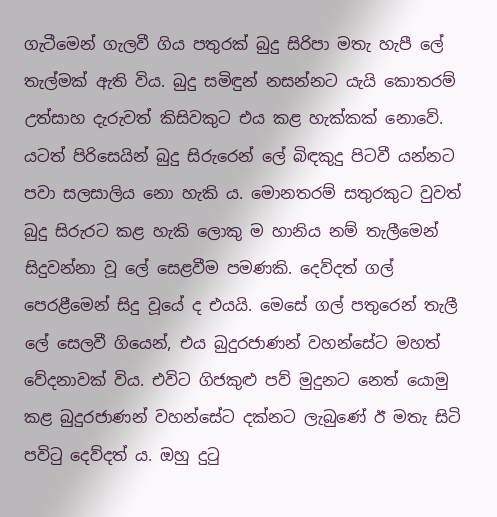ගැටීමෙන් ගැලවී ගිය පතුරක් බුදු සිරිපා මතැ හැපී ලේ තැල්මක් ඇති විය. බුදු සමිඳුන් නසන්නට යැයි කොතරම් උත්සාහ දැරුවත් කිසිවකුට එය කළ හැක්කක් නොවේ. යටත් පිරිසෙයින් බුදු සිරුරෙන් ලේ බිඳකුදු පිටවී යන්නට පවා සලසාලිය නො හැකි ය. මොනතරම් සතුරකුට වුවත් බුදු සිරුරට කළ හැකි ලොකු ම හානිය නම් තැලීමෙන් සිදුවන්නා වූ ලේ සෙළවීම පමණකි. දෙව්දත් ගල් පෙරළීමෙන් සිදු වූයේ ද එයයි. මෙසේ ගල් පතුරෙන් තැලී ලේ සෙලවී ගියෙන්, එය බුදුරජාණන් වහන්සේට මහත් වේදනාවක් විය. එවිට ගිජකුළු පව් මුදුනට නෙත් යොමු කළ බුදුරජාණන් වහන්සේට දක්නට ලැබුණේ ඊ මතැ සිටි පවිටු දෙව්දත් ය. ඔහු දුටු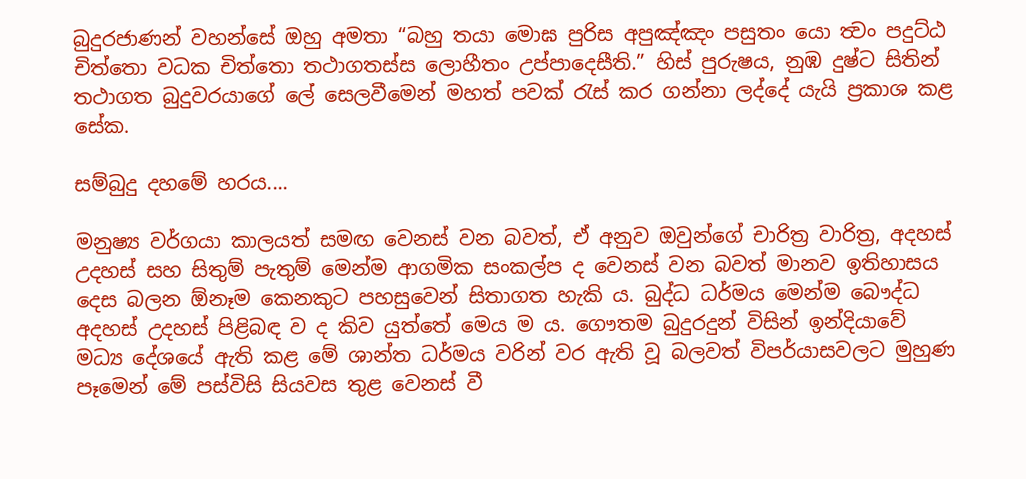බුදුරජාණන් වහන්සේ ඔහු අමතා “බහු තයා මොඝ පුරිස අපුඤ්ඤං පසුතං යො ත්‍වං පදුට්ඨ චිත්තො වධක චිත්තො තථාගතස්ස ලොහීතං උප්පාදෙසීති.” හිස් පුරුෂය, නුඹ දුෂ්ට සිතින් තථාගත බුදුවරයාගේ ලේ සෙලවීමෙන් මහත් පවක් රැස් කර ගන්නා ලද්දේ යැයි ප්‍රකාශ කළ සේක.

සම්බුදු දහමේ හරය....

මනුෂ්‍ය වර්ගයා කාලයත් සමඟ වෙනස් වන බවත්, ඒ අනුව ඔවුන්ගේ චාරිත්‍ර වාරිත්‍ර, අදහස් උදහස් සහ සිතුම් පැතුම් මෙන්ම ආගමික සංකල්ප ද වෙනස් වන බවත් මානව ඉතිහාසය දෙස බලන ඕනෑම කෙනකුට පහසුවෙන් සිතාගත හැකි ය. බුද්ධ ධර්මය මෙන්ම බෞද්ධ අදහස් උදහස් පිළිබඳ ව ද කිව යුත්තේ මෙය ම ය. ගෞතම බුදුරදුන් විසින් ඉන්දියාවේ මධ්‍ය දේශයේ ඇති කළ මේ ශාන්ත ධර්මය වරින් වර ඇති වූ බලවත් විපර්යාසවලට මුහුණ පෑමෙන් මේ පස්විසි සියවස තුළ වෙනස් වී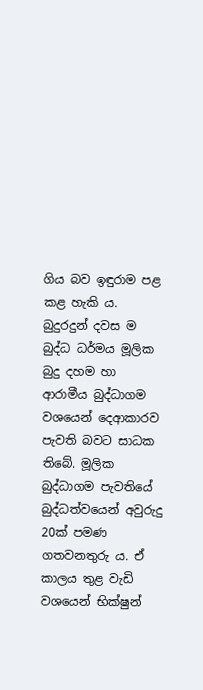ගිය බව ඉඳුරාම පළ කළ හැකි ය. බුදුරදුන් දවස ම බුද්ධ ධර්මය මූලික බුදු දහම හා ආරාමීය බුද්ධාගම වශයෙන් දෙආකාරව පැවති බවට සාධක තිබේ. මූලික බුද්ධාගම පැවතියේ බුද්ධත්වයෙන් අවුරුදු 20ක් පමණ ගතවනතුරු ය. ඒ කාලය තුළ වැඩි වශයෙන් භික්ෂුන්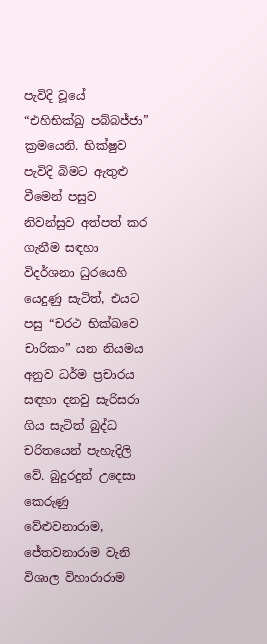පැවිදි වූයේ “එහිභික්ඛු පබ්බජ්ජා” ක්‍රමයෙනි. භික්ෂුව පැවිදි බිමට ඇතුළු වීමෙන් පසුව නිවන්සුව අත්පත් කර ගැනීම සඳහා විදර්ශනා ධුරයෙහි යෙදුණු සැටිත්, එයට පසු “චරථ භික්ඛවෙ චාරිකං” යන නියමය අනුව ධර්ම ප්‍රචාරය සඳහා දනවු සැරිසරා ගිය සැටිත් බුද්ධ චරිතයෙන් පැහැදිලි වේ. බුදුරදුන් උදෙසා කෙරුණු වේළුවනාරාම, ජේතවනාරාම වැනි විශාල විහාරාරාම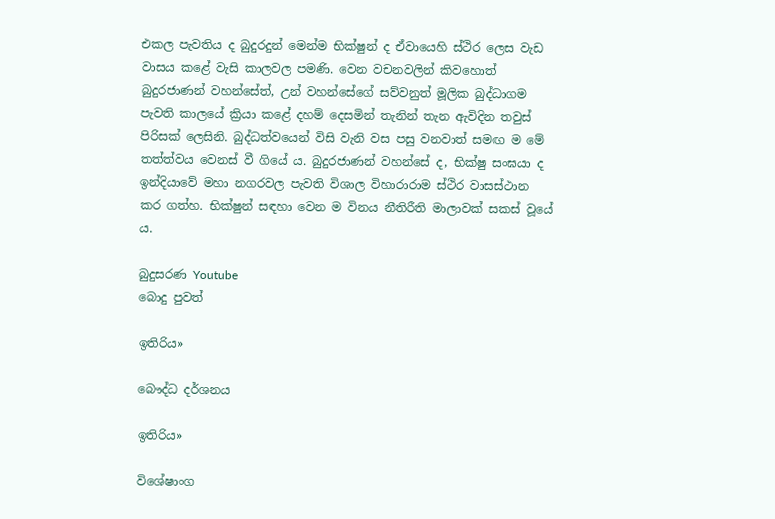එකල පැවතිය ද බුදුරදුන් මෙන්ම භික්ෂුන් ද ඒවායෙහි ස්ථිර ලෙස වැඩ වාසය කළේ වැසි කාලවල පමණි. වෙන වචනවලින් කිවහොත් බුදුරජාණන් වහන්සේත්, උන් වහන්සේගේ සව්වනුත් මූලික බුද්ධාගම පැවති කාලයේ ක්‍රියා කළේ දහම් දෙසමින් තැනින් තැන ඇවිදින තවුස් පිරිසක් ලෙසිනි. බුද්ධත්වයෙන් විසි වැනි වස පසු වනවාත් සමඟ ම මේ තත්ත්වය වෙනස් වී ගියේ ය. බුදුරජාණන් වහන්සේ ද, භික්ෂු සංඝයා ද ඉන්දියාවේ මහා නගරවල පැවති විශාල විහාරාරාම ස්ථිර වාසස්ථාන කර ගත්හ. භික්ෂුන් සඳහා වෙන ම විනය නීතිරීති මාලාවක් සකස් වූයේ ය.

බුදුසරණ Youtube
බොදු පුවත්

ඉතිරිය»

බෞද්ධ දර්ශනය

ඉතිරිය»

විශේෂාංග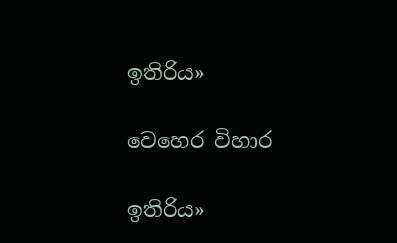ඉතිරිය»

වෙහෙර විහාර

ඉතිරිය»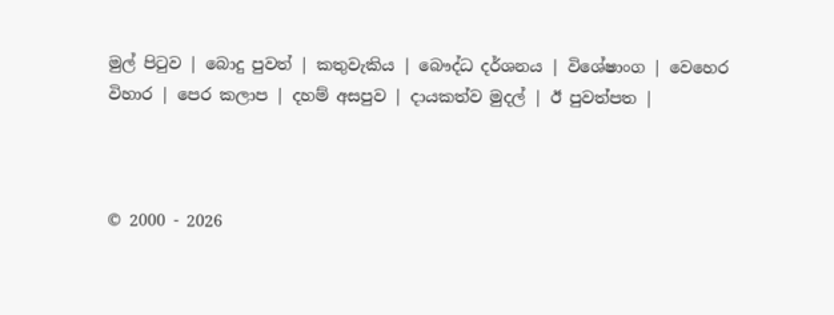මුල් පිටුව | බොදු පුවත් | කතුවැකිය | බෞද්ධ දර්ශනය | විශේෂාංග | වෙහෙර විහාර | පෙර කලාප | දහම් අසපුව | දායකත්ව මුදල් | ඊ පුවත්පත |



© 2000 - 2026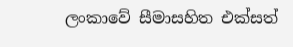ලංකාවේ සීමාසහිත එක්සත්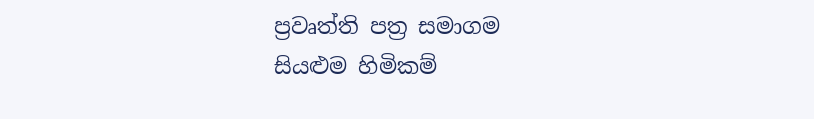ප්‍රවෘත්ති පත්‍ර සමාගම
සියළුම හිමිකම්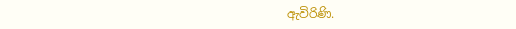ඇවිරිණි.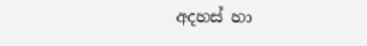අදහස් හා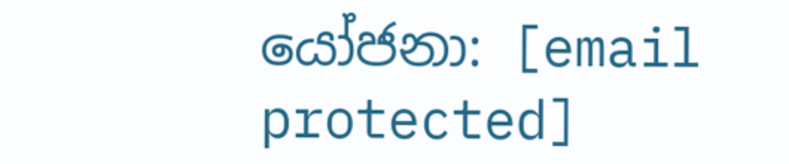යෝජනා: [email protected]